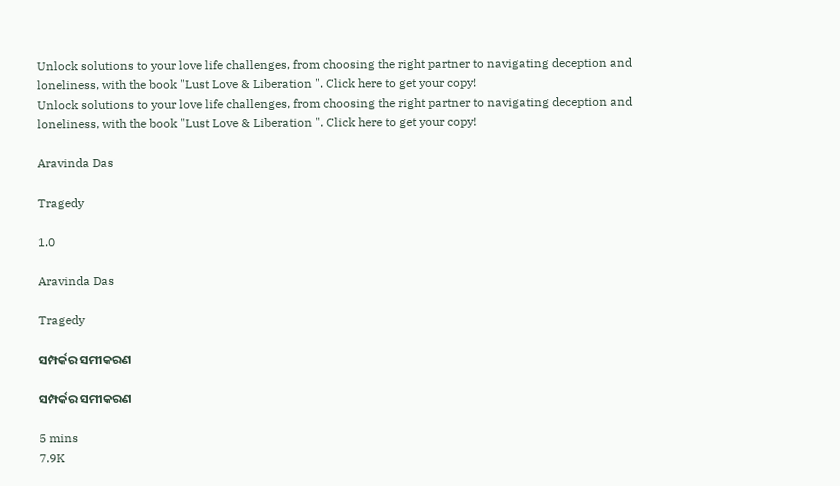Unlock solutions to your love life challenges, from choosing the right partner to navigating deception and loneliness, with the book "Lust Love & Liberation ". Click here to get your copy!
Unlock solutions to your love life challenges, from choosing the right partner to navigating deception and loneliness, with the book "Lust Love & Liberation ". Click here to get your copy!

Aravinda Das

Tragedy

1.0

Aravinda Das

Tragedy

ସମ୍ପର୍କର ସମୀକରଣ

ସମ୍ପର୍କର ସମୀକରଣ

5 mins
7.9K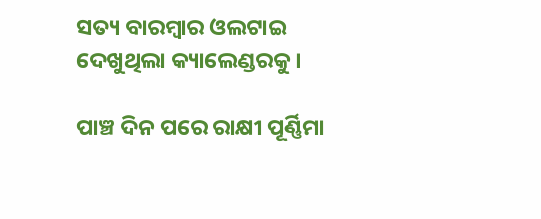ସତ୍ୟ ବାରମ୍ବାର ଓଲଟାଇ ଦେଖୁଥିଲା କ୍ୟାଲେଣ୍ଡରକୁ ।

ପାଞ୍ଚ ଦିନ ପରେ ରାକ୍ଷୀ ପୂର୍ଣ୍ଣିମା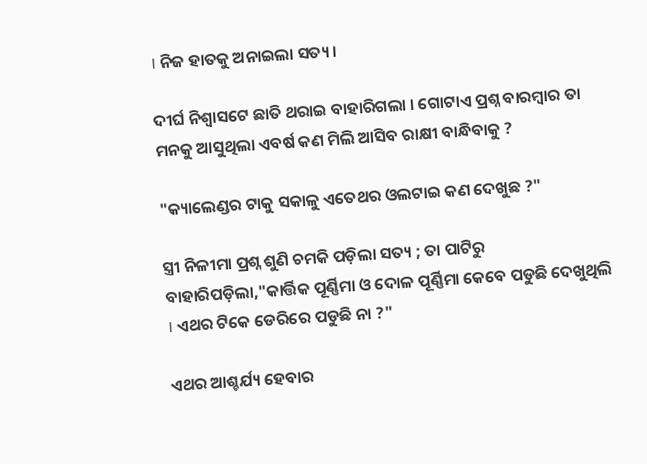। ନିଜ ହାତକୁ ଅନାଇଲା ସତ୍ୟ ।

ଦୀର୍ଘ ନିଶ୍ବାସଟେ ଛାତି ଥରାଇ ବାହାରିଗଲା । ଗୋଟାଏ ପ୍ରଶ୍ନ ବାରମ୍ବାର ତା ମନକୁ ଆସୁଥିଲା ଏବର୍ଷ କଣ ମିଲି ଆସିବ ରାକ୍ଷୀ ବାନ୍ଧିବାକୁ ?

"କ୍ୟାଲେଣ୍ଡର ଟାକୁ ସକାଳୁ ଏତେଥର ଓଲଟାଇ କଣ ଦେଖୁଛ ?"

ସ୍ତ୍ରୀ ନିଳୀମା ପ୍ରଶ୍ନ ଶୁଣି ଚମକି ପଡ଼ିଲା ସତ୍ୟ ; ତା ପାଟିରୁ ବାହାରିପଡ଼ିଲା,"କାର୍ତ୍ତିକ ପୂର୍ଣ୍ଣିମା ଓ ଦୋଳ ପୂର୍ଣ୍ଣିମା କେବେ ପଡୁଛି ଦେଖୁଥିଲି । ଏଥର ଟିକେ ଡେରିରେ ପଡୁଛି ନା ?"

ଏଥର ଆଶ୍ଚର୍ଯ୍ୟ ହେବାର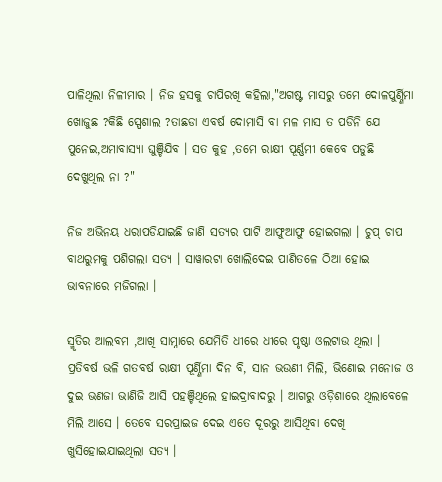ପାଳିଥିଲା ନିଳୀମାର । ନିଜ ହସକୁ ଚାପିରଖି କହିଲା,"ଅଗଷ୍ଟ ମାସରୁ ତମେ ଦୋଳପୁର୍ଣ୍ଣିମା ଖୋଜୁଛ ?କିଛି ସ୍ପେଶାଲ ?ତାଛଡା ଏବର୍ଷ ଦୋମାସି ବା ମଳ ମାସ ତ ପଡିନି ଯେ ପୁନେଇ,ଅମାବାସ୍ୟା ଘୁଞ୍ଚିଯିବ । ସତ କୁହ ,ତମେ ରାକ୍ଷୀ ପୂର୍ଣ୍ଣମୀ କେବେ ପଡୁଛି ଦେଖୁଥିଲ ନା ?"

ନିଜ ଅଭିନୟ ଧରାପଡିଯାଇଛି ଜାଣି ସତ୍ୟର ପାଟି ଆଫୁଆଫୁ ହୋଇଗଲା । ଚୁପ୍ ଚାପ ବାଥରୁମକୁ ପଶିଗଲା ସତ୍ୟ । ସାୱାରଟା ଖୋଲିଦେଇ ପାଣିତଳେ ଠିଆ ହୋଇ ଭାବନାରେ ମଜିଗଲା ।

ସ୍ମୃତିର ଆଲବମ ,ଆଖି ସାମ୍ନାରେ ଯେମିତି ଧୀରେ ଧୀରେ ପୃଷ୍ଠା ଓଲଟାଉ ଥିଲା । ପ୍ରତିବର୍ଷ ଭଳି ଗତବର୍ଷ ରାକ୍ଷୀ ପୂର୍ଣ୍ଣିମା ଦିନ ବି, ସାନ ଭଉଣୀ ମିଲି, ଭିଣୋଇ ମନୋଜ ଓ ଦୁଇ ଭଣଜା ଭାଣିଜି ଆସି ପହଞ୍ଚିଥିଲେ ହାଇଦ୍ରାବାଦରୁ । ଆଗରୁ ଓଡ଼ିଶାରେ ଥିଲାବେଳେ ମିଲି ଆସେ । ତେବେ ସରପ୍ରାଇଜ ଦେଇ ଏତେ ଦୂରରୁ ଆସିଥିବା ଦେଖି ଖୁସିହୋଇଯାଇଥିଲା ସତ୍ୟ ।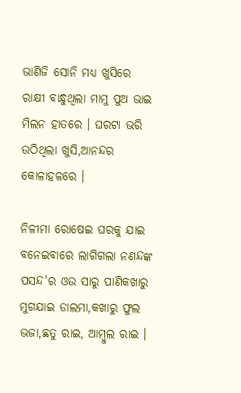ଭାଣିଜି ସୋନି ମଧ୍ୟ ଖୁସିରେ ରାକ୍ଷୀ ବାନ୍ଧୁଥିଲା ମାମୁ ପୁଅ ଭାଇ ମିଲନ ହାତରେ । ଘରଟା ଭରି ଉଠିଥିଲା ଖୁସି,ଆନନ୍ଦର କୋଳାହଳରେ ।

ନିଳୀମା ରୋଷେଇ ଘରକୁ ଯାଇ ବନେଇବାରେ ଲାଗିଗଲା ନଣନ୍ଦଙ୍କ ପସନ୍ଦ'ର ଓଉ ସାରୁ ପାଣିକଖାରୁ ମୁଗଯାଇ ଡାଲମା,କଖାରୁ ଫୁଲ ଭଜା,ଛତୁ ରାଇ, ଆମ୍ବୁଲ ରାଇ ।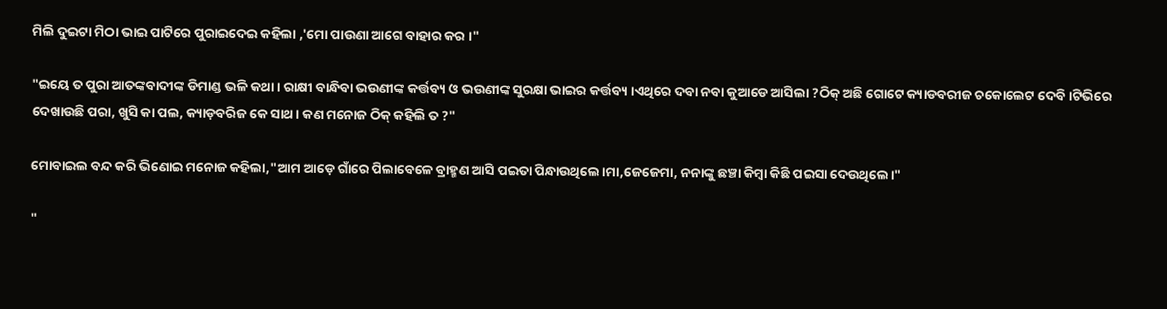ମିଲି ଦୁଇଟା ମିଠା ଭାଇ ପାଟିରେ ପୁରାଇଦେଇ କହିଲା ,'ମୋ ପାଉଣା ଆଗେ ବାହାର କର ।"

"ଇୟେ ତ ପୁରା ଆତଙ୍କବାଦୀଙ୍କ ଡିମାଣ୍ଡ ଭଳି କଥା । ରାକ୍ଷୀ ବାନ୍ଧିବା ଭଉଣୀଙ୍କ କର୍ତ୍ତବ୍ୟ ଓ ଭଉଣୀଙ୍କ ସୁରକ୍ଷା ଭାଇର କର୍ତ୍ତବ୍ୟ ।ଏଥିରେ ଦବା ନବା କୁଆଡେ ଆସିଲା ?ଠିକ୍ ଅଛି ଗୋଟେ କ୍ୟାଡବରୀଜ ଚକୋଲେଟ ଦେବି।ଟିଭିରେ ଦେଖାଉଛି ପରା, ଖୁସି କା ପଲ, କ୍ୟାଡ଼ବରିଜ କେ ସାଥ । କଣ ମନୋଜ ଠିକ୍ କହିଲି ତ ?"

ମୋବାଇଲ ବନ୍ଦ କରି ଭିଣୋଇ ମନୋଜ କହିଲା,"ଆମ ଆଡ଼େ ଗାଁରେ ପିଲାବେଳେ ବ୍ରାହ୍ମଣ ଆସି ପଇତା ପିନ୍ଧାଉଥିଲେ।ମା,ଜେଜେମା, ନନାଙ୍କୁ ଛଞ୍ଚା କିମ୍ବା କିଛି ପଇସା ଦେଉଥିଲେ।"

"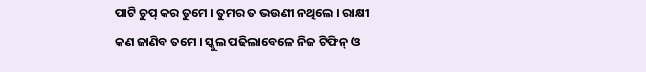ପାଟି ଚୁପ୍ କର ତୁମେ । ତୁମର ତ ଭଉଣୀ ନଥିଲେ । ରାକ୍ଷୀ କଣ ଜାଣିବ ତମେ । ସ୍କୁଲ ପଢିଲାବେଳେ ନିଜ ଟିଫିନ୍ ଓ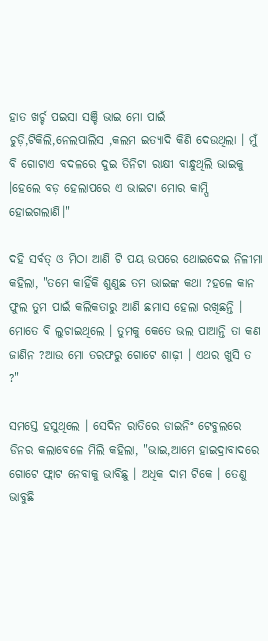ହାତ ଖର୍ଚ୍ଚ ପଇସା ସଞ୍ଚି ଭାଇ ମୋ ପାଇଁ ଚୁଡ଼ି,ଟିକିଲି,ନେଲପାଲିସ ,କଲମ ଇତ୍ୟାଦି କିଣି ଦେଉଥିଲା । ମୁଁ ବି ଗୋଟାଏ ବଦଳରେ ଦୁଇ ତିନିଟା ରାକ୍ଷୀ ବାନ୍ଧୁଥିଲି ଭାଇକୁ ।ହେଲେ ବଡ଼ ହେଲାପରେ ଏ ଭାଇଟା ମୋର କାମ୍ପି ହୋଇଗଲାଣି।"

ଦହି ସର୍ବତ୍ ଓ ମିଠା ଆଣି ଟି ପୟ ଉପରେ ଥୋଇଦେଇ ନିଳୀମା କହିଲା, "ତମେ କାହିଁକି ଶୁଣୁଛ ତମ ଭାଇଙ୍କ କଥା ?ହଳେ କାନ ଫୁଲ ତୁମ ପାଇଁ କଲିକତାରୁ ଆଣି ଛମାସ ହେଲା ରଖିଛନ୍ତି । ମୋତେ ବି ଲୁଚାଇଥିଲେ । ତୁମକୁ କେତେ ଭଲ ପାଆନ୍ତି ତା କଣ ଜାଣିନ ?ଆଉ ମୋ ତରଫରୁ ଗୋଟେ ଶାଢ଼ୀ । ଏଥର ଖୁସି ତ ?"

ସମସ୍ତେ ହସୁଥିଲେ । ସେଦିନ ରାତିରେ ଡାଇନିଂ ଟେବୁଲରେ ଡିନର କଲାବେଳେ ମିଲି କହିଲା, "ଭାଇ,ଆମେ ହାଇଦ୍ରାବାଦରେ ଗୋଟେ ଫ୍ଲାଟ ନେବାକୁ ଭାବିଛୁ । ଅଧିକ ଦାମ ଟିକେ । ତେଣୁ ଭାବୁଛି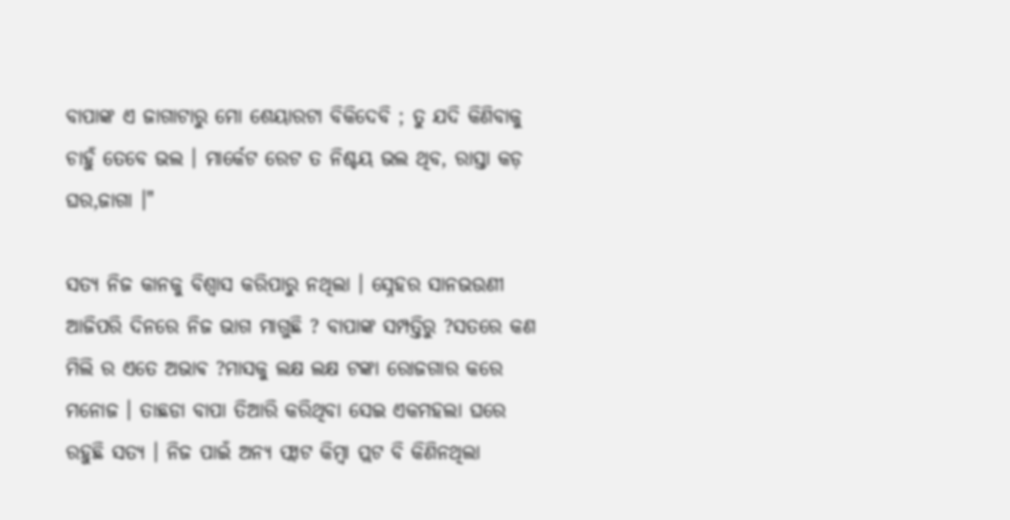ବାପାଙ୍କ ଏ ଜାଗାଟାରୁ ମୋ ଶେୟାରଟା ବିକିଦେବି ; ତୁ ଯଦି କିଣିବାକୁ ଚାହୁଁ ତେବେ ଭଲ । ମାର୍କେଟ ରେଟ ତ ନିଶ୍ଚୟ ଭଲ ଥିବ, ରାସ୍ତା କଡ଼ ଘର,ଜାଗା ।"

ସତ୍ୟ ନିଜ କାନକୁ ବିଶ୍ବାସ କରିପାରୁ ନଥିଲା । ସ୍ନେହର ସାନଭଉଣୀ ଆଜିପରି ଦିନରେ ନିଜ ଭାଗ ମାଗୁଛି ? ବାପାଙ୍କ ସମ୍ପତ୍ତିରୁ ?ସତରେ କଣ ମିଲି ର ଏତେ ଅଭାଵ ?ମାସକୁ ଲକ୍ଷ ଲକ୍ଷ ଟଙ୍କା ରୋଜଗାର କରେ ମନୋଜ । ତାଛଡା ବାପା ତିଆରି କରିଥିବା ସେଇ ଏକମହଲା ଘରେ ରହୁଛି ସତ୍ୟ । ନିଜ ପାଇଁ ଅନ୍ୟ ଫ୍ଲାଟ କିମ୍ବା ପ୍ଲଟ ବି କିଣିନଥିଲା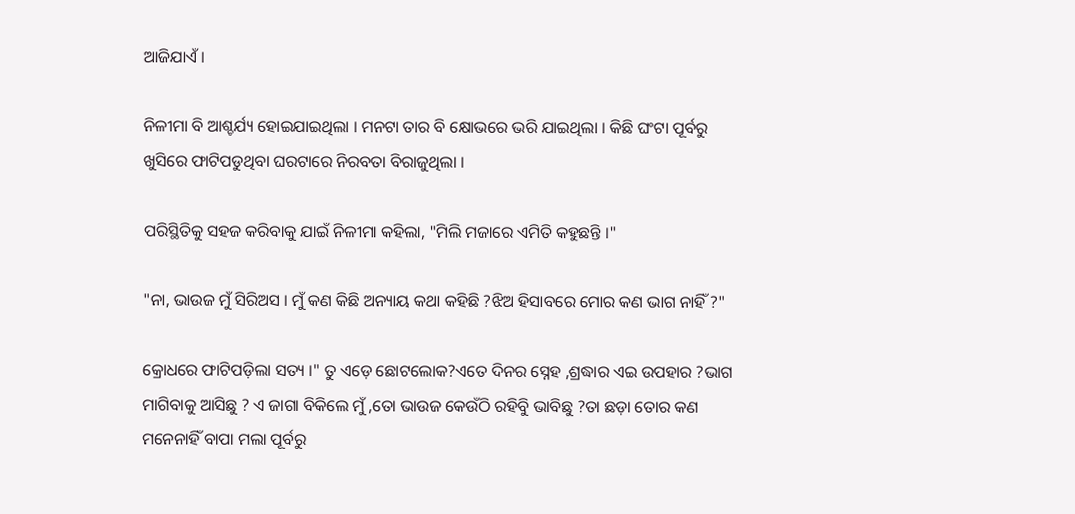ଆଜିଯାଏଁ ।

ନିଳୀମା ବି ଆଶ୍ଚର୍ଯ୍ୟ ହୋଇଯାଇଥିଲା । ମନଟା ତାର ବି କ୍ଷୋଭରେ ଭରି ଯାଇଥିଲା । କିଛି ଘଂଟା ପୂର୍ବରୁ ଖୁସିରେ ଫାଟିପଡୁଥିବା ଘରଟାରେ ନିରବତା ବିରାଜୁଥିଲା ।

ପରିସ୍ଥିତିକୁ ସହଜ କରିବାକୁ ଯାଇଁ ନିଳୀମା କହିଲା, "ମିଲି ମଜାରେ ଏମିତି କହୁଛନ୍ତି ।"

"ନା, ଭାଉଜ ମୁଁ ସିରିଅସ । ମୁଁ କଣ କିଛି ଅନ୍ୟାୟ କଥା କହିଛି ?ଝିଅ ହିସାବରେ ମୋର କଣ ଭାଗ ନାହିଁ ?"

କ୍ରୋଧରେ ଫାଟିପଡ଼ିଲା ସତ୍ୟ ।" ତୁ ଏଡ଼େ ଛୋଟଲୋକ?ଏତେ ଦିନର ସ୍ନେହ ,ଶ୍ରଦ୍ଧାର ଏଇ ଉପହାର ?ଭାଗ ମାଗିବାକୁ ଆସିଛୁ ? ଏ ଜାଗା ବିକିଲେ ମୁଁ ,ତୋ ଭାଉଜ କେଉଁଠି ରହିବୁି ଭାବିଛୁ ?ତା ଛଡ଼ା ତୋର କଣ ମନେନାହିଁ ବାପା ମଲା ପୂର୍ବରୁ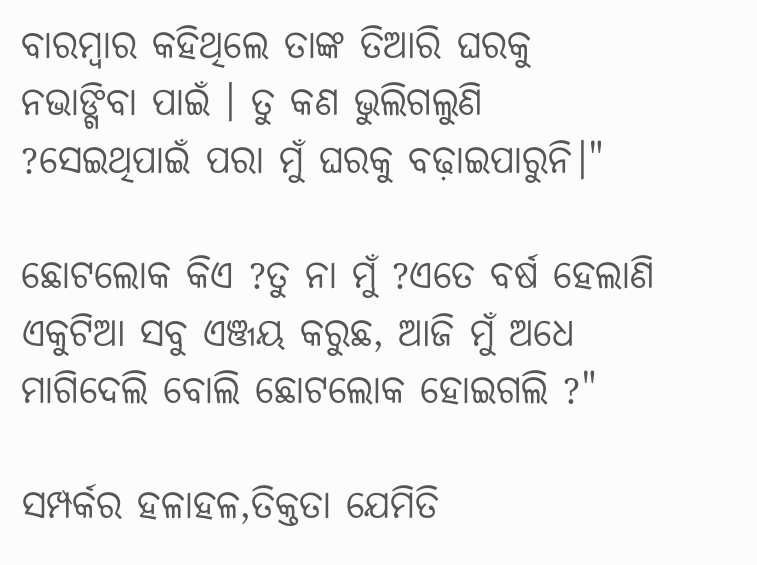ବାରମ୍ବାର କହିଥିଲେ ତାଙ୍କ ତିଆରି ଘରକୁ ନଭାଙ୍ଗିବା ପାଇଁ । ତୁ କଣ ଭୁଲିଗଲୁଣି ?ସେଇଥିପାଇଁ ପରା ମୁଁ ଘରକୁ ବଢ଼ାଇପାରୁନି।"

ଛୋଟଲୋକ କିଏ ?ତୁ ନା ମୁଁ ?ଏତେ ବର୍ଷ ହେଲାଣି ଏକୁଟିଆ ସବୁ ଏଞ୍ଜୟ କରୁଛ, ଆଜି ମୁଁ ଅଧେ ମାଗିଦେଲି ବୋଲି ଛୋଟଲୋକ ହୋଇଗଲି ?"

ସମ୍ପର୍କର ହଳାହଳ,ତିକ୍ତତା ଯେମିତି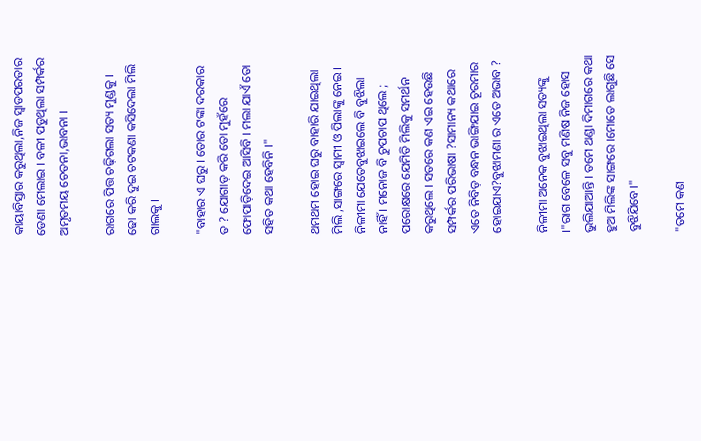କାୟାବିସ୍ତାର କରୁଥିଲା,ନିଜ ସ୍ବାଡପରତାର ଡେଣା ମେଲାଇ । ବଳୀ ପଡୁଥିଲା ସମ୍ପର୍କର ଅମୃତମୟ ଚେତନା,ଭାବନା ।

ରାଗରେ ପିତ୍ତ ଚଢ଼ିଗଲା ସତ୍ୟ ମୁଣ୍ଡକୁ । ଢୋ କରି ଦୁଇ ଚଟକଣା କସିଦେଲା ମିଲି ଗାଲକୁ ।

"ବାହାର ଏ ଘରୁ । ତୋର ଟଙ୍କା ଦରକାର ତ ? ଯୋଗାଡ଼ କରି ତୋ ମୁହଁରେ ଫୋପାଡ଼ିଦେଇ ଆସିବି । ମଲା ଯାଏଁ ତୋ ସହିତ କଥା ହେବିନି ।"

ଥମଥମ ହୋଇ ଘରୁ ବାହାରି ଯାଇଥିଲା ମିଲି ,ସାଙ୍ଗରେ ସ୍ୱାମୀ ଓ ପିଲାଙ୍କୁ ନେଇ । ନିଳୀମା ଯେତେବୁଝାଇଲେ ବି ବୁଝିଲା ନାହିଁ । ମନୋଜ ବି ଚୁପଚାପ ଥିଲେ ; ପରୋକ୍ଷରେ ଯେମିତି ମିଲିକୁ ସମର୍ଥନ କରୁଥିଲେ । ସତରେ କଣ ଏଇ ହେଉଛି ସମ୍ପର୍କର ପରିଭାଷା ?ସାମାନ୍ୟ କଥାରେ ଏତେ ନିବିଡ଼ ବନ୍ଧନ ଭାଙ୍ଗିଯାଇ ଚୂରମାର ହୋଇଯାଏ?ବୁଝାମଣା ର ଏତେ ଅଭାବ ?

ନିଳୀମା ଅନେକ ବୁଝାଇଥିଲା ସତ୍ୟଙ୍କୁ ।"ରାଗ ବେଳେ ସବୁ ମଣିଷ ନିଜ ହୋସ ଭୁଲିଯାଆନ୍ତି । ତମେ ଥଣ୍ଡା ଦିମାଗରେ କଥା ହୁଅ ମିଲିଙ୍କ ସାଙ୍ଗରେ ।ମୋତେ ଲାଗୁଛି ସେ ବୁଝିଯିବେ।"

"ତମେ କଣ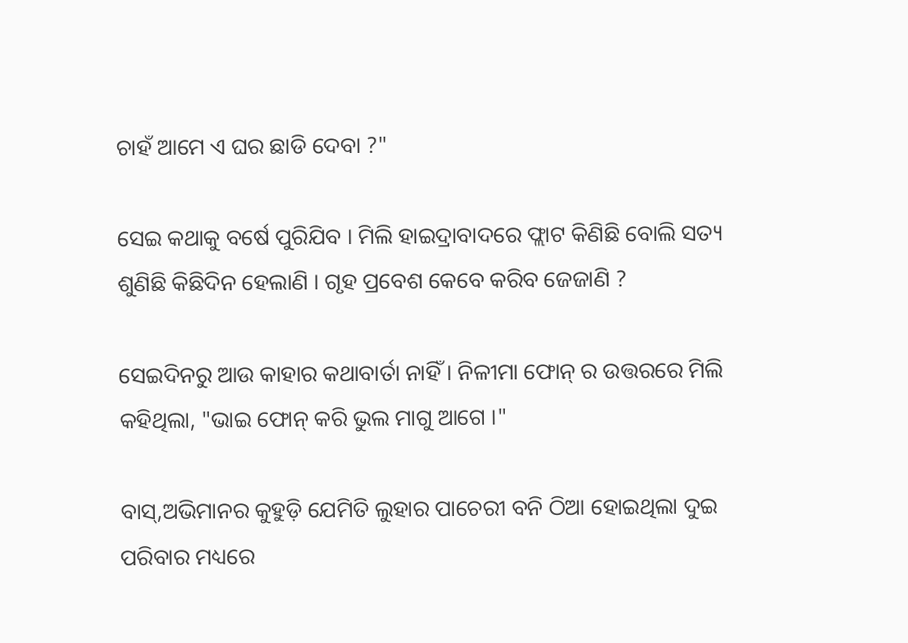ଚାହଁ ଆମେ ଏ ଘର ଛାଡି ଦେବା ?"

ସେଇ କଥାକୁ ବର୍ଷେ ପୁରିଯିବ । ମିଲି ହାଇଦ୍ରାବାଦରେ ଫ୍ଲାଟ କିଣିଛି ବୋଲି ସତ୍ୟ ଶୁଣିଛି କିଛିଦିନ ହେଲାଣି । ଗୃହ ପ୍ରବେଶ କେବେ କରିବ ଜେଜାଣି ?

ସେଇଦିନରୁ ଆଉ କାହାର କଥାବାର୍ତା ନାହିଁ । ନିଳୀମା ଫୋନ୍ ର ଉତ୍ତରରେ ମିଲି କହିଥିଲା, "ଭାଇ ଫୋନ୍ କରି ଭୁଲ ମାଗୁ ଆଗେ ।"

ବାସ୍,ଅଭିମାନର କୁହୁଡ଼ି ଯେମିତି ଲୁହାର ପାଚେରୀ ବନି ଠିଆ ହୋଇଥିଲା ଦୁଇ ପରିବାର ମଧ୍ୟରେ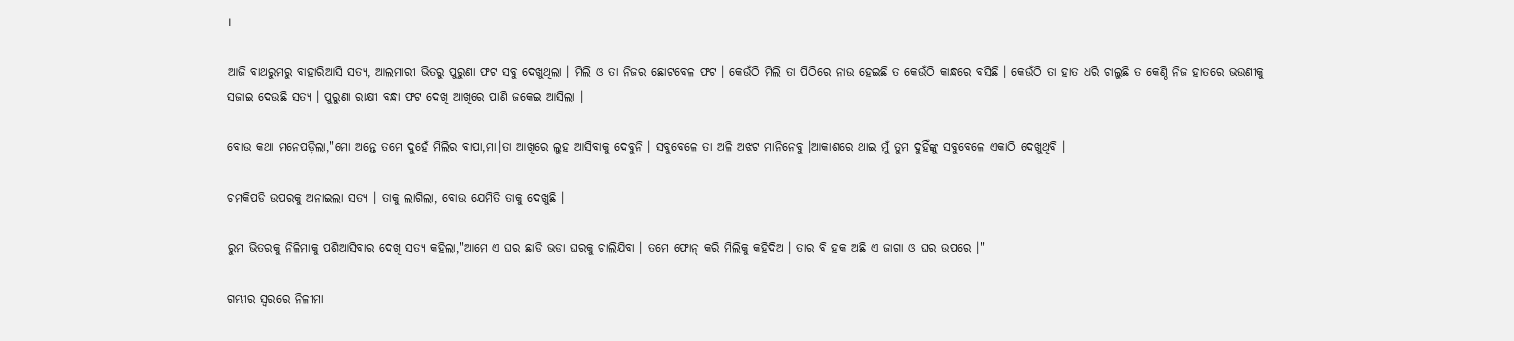।

ଆଜି ବାଥରୁମରୁ ବାହାରିଆସି ସତ୍ୟ, ଆଲମାରୀ ଭିତରୁ ପୁରୁଣା ଫଟ ସବୁ ଦେଖୁଥିଲା । ମିଲି ଓ ତା ନିଜର ଛୋଟବେଳ ଫଟ । କେଉଁଠି ମିଲି ତା ପିଠିରେ ନାଉ ହେଇଛି ତ କେଉଁଠି କାନ୍ଧରେ ବସିଛି । କେଉଁଠି ତା ହାତ ଧରି ଚାଲୁଛି ତ କେଣ୍ଠି ନିଜ ହାତରେ ଭଉଣୀକୁ ସଜାଇ ଦେଉଛି ସତ୍ୟ । ପୁରୁଣା ରାକ୍ଷୀ ବନ୍ଧା ଫଟ ଦେଖି ଆଖିରେ ପାଣି ଜକେଇ ଆସିଲା ।

ବୋଉ କଥା ମନେପଡ଼ିଲା,"ମୋ ଅନ୍ତେ ତମେ ଦୁହେଁ ମିଲିର ବାପା,ମା।ତା ଆଖିରେ ଲୁହ ଆସିବାକୁ ଦେବୁନି । ସବୁବେଳେ ତା ଅଳି ଅଝଟ ମାନିନେବୁ ।ଆକାଶରେ ଥାଇ ମୁଁ ତୁମ ଦୁହିଁଙ୍କୁ ସବୁବେଳେ ଏକାଠି ଦେଖୁଥିବି ।

ଚମକିପଡି ଉପରକୁ ଅନାଇଲା ସତ୍ୟ । ତାକୁ ଲାଗିଲା, ବୋଉ ଯେମିତି ତାକୁ ଦେଖୁଛି ।

ରୁମ ଭିତରକୁ ନିଳିମାକୁ ପଶିଆସିବାର ଦେଖି ସତ୍ୟ କହିଲା,"ଆମେ ଏ ଘର ଛାଡି ଭଡା ଘରକୁ ଚାଲିଯିବା । ତମେ ଫୋନ୍ କରି ମିଲିକୁ କହିଦିଅ । ତାର ବି ହକ ଅଛି ଏ ଜାଗା ଓ ଘର ଉପରେ ।"

ଗମ୍ଭୀର ସ୍ୱରରେ ନିଳୀମା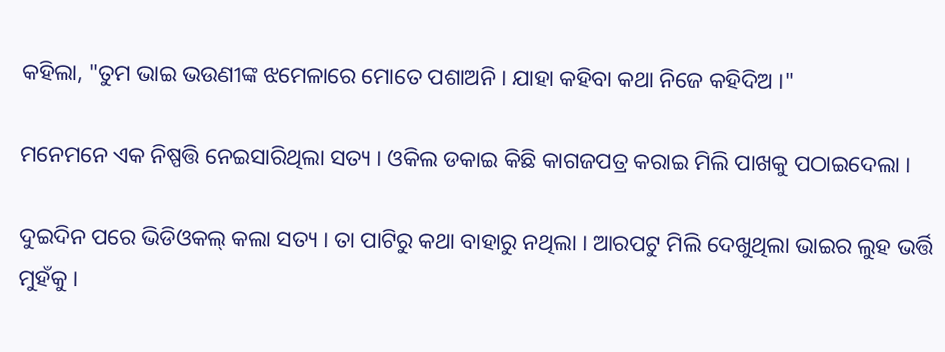କହିଲା, "ତୁମ ଭାଇ ଭଉଣୀଙ୍କ ଝମେଳାରେ ମୋତେ ପଶାଅନି । ଯାହା କହିବା କଥା ନିଜେ କହିଦିଅ ।"

ମନେମନେ ଏକ ନିଷ୍ପତ୍ତି ନେଇସାରିଥିଲା ସତ୍ୟ । ଓକିଲ ଡକାଇ କିଛି କାଗଜପତ୍ର କରାଇ ମିଲି ପାଖକୁ ପଠାଇଦେଲା ।

ଦୁଇଦିନ ପରେ ଭିଡିଓକଲ୍ କଲା ସତ୍ୟ । ତା ପାଟିରୁ କଥା ବାହାରୁ ନଥିଲା । ଆରପଟୁ ମିଲି ଦେଖୁଥିଲା ଭାଇର ଲୁହ ଭର୍ତ୍ତି ମୁହଁକୁ ।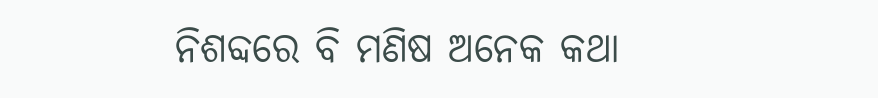ନିଶବ୍ଦରେ ବି ମଣିଷ ଅନେକ କଥା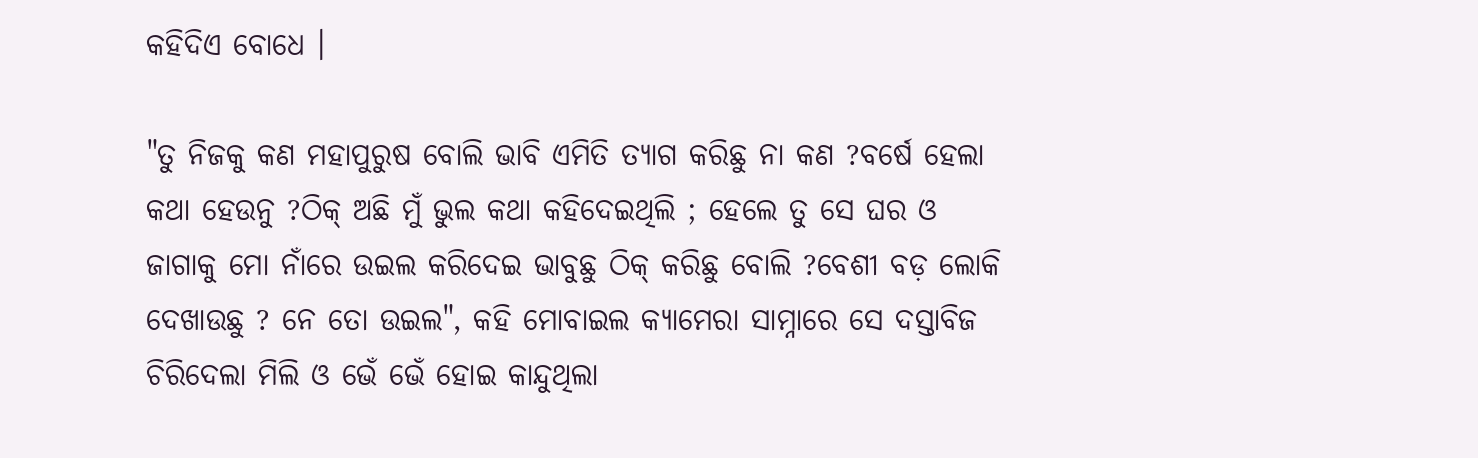କହିଦିଏ ବୋଧେ ।

"ତୁ ନିଜକୁ କଣ ମହାପୁରୁଷ ବୋଲି ଭାବି ଏମିତି ତ୍ୟାଗ କରିଛୁ ନା କଣ ?ବର୍ଷେ ହେଲା କଥା ହେଉନୁ ?ଠିକ୍ ଅଛି ମୁଁ ଭୁଲ କଥା କହିଦେଇଥିଲି ; ହେଲେ ତୁ ସେ ଘର ଓ ଜାଗାକୁ ମୋ ନାଁରେ ଉଇଲ କରିଦେଇ ଭାବୁଛୁ ଠିକ୍ କରିଛୁ ବୋଲି ?ବେଶୀ ବଡ଼ ଲୋକି ଦେଖାଉଛୁ ? ନେ ତୋ ଉଇଲ", କହି ମୋବାଇଲ କ୍ୟାମେରା ସାମ୍ନାରେ ସେ ଦସ୍ତାବିଜ ଚିରିଦେଲା ମିଲି ଓ ଭେଁ ଭେଁ ହୋଇ କାନ୍ଦୁଥିଲା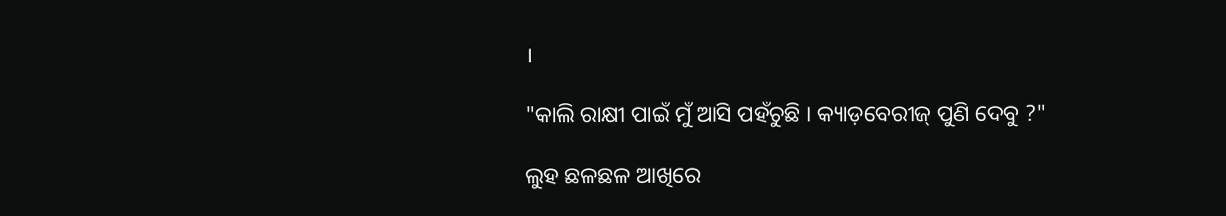।

"କାଲି ରାକ୍ଷୀ ପାଇଁ ମୁଁ ଆସି ପହଁଚୁଛି । କ୍ୟାଡ଼ବେରୀଜ୍ ପୁଣି ଦେବୁ ?"

ଲୁହ ଛଳଛଳ ଆଖିରେ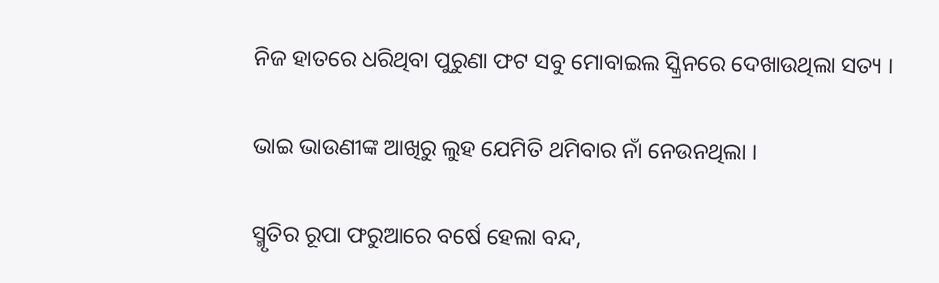ନିଜ ହାତରେ ଧରିଥିବା ପୁରୁଣା ଫଟ ସବୁ ମୋବାଇଲ ସ୍କ୍ରିନରେ ଦେଖାଉଥିଲା ସତ୍ୟ ।

ଭାଇ ଭାଉଣୀଙ୍କ ଆଖିରୁ ଲୁହ ଯେମିତି ଥମିବାର ନାଁ ନେଉନଥିଲା ।

ସ୍ମୃତିର ରୂପା ଫରୁଆରେ ବର୍ଷେ ହେଲା ବନ୍ଦ,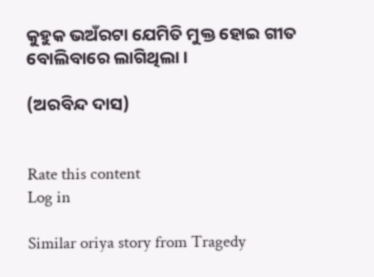କୁହୁକ ଭଅଁରଟା ଯେମିତି ମୁକ୍ତ ହୋଇ ଗୀତ ବୋଲିବାରେ ଲାଗିଥିଲା ।

(ଅରବିନ୍ଦ ଦାସ)


Rate this content
Log in

Similar oriya story from Tragedy